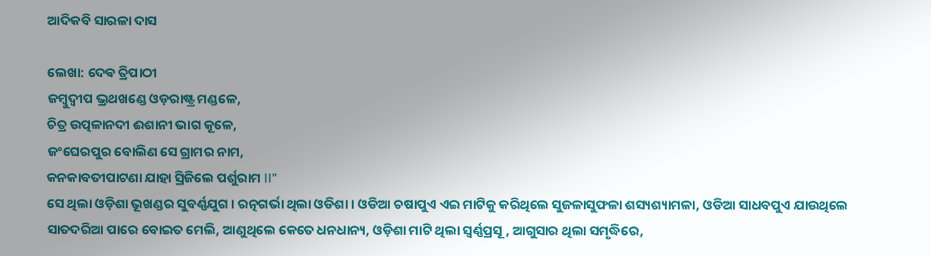ଆଦିକବି ସାରଳା ଦାସ

ଲେଖା: ଦେଵ ତ୍ରିପାଠୀ
ଜମ୍ବୁଦ୍ଵୀପ ଭ୍ରଥଖଣ୍ଡେ ଓଡ଼ରାଷ୍ଟ୍ର ମଣ୍ଡଳେ,
ଚିତ୍ର ଉତ୍ପଳାନଦୀ ଈଶାନୀ ଭାଗ କୂଳେ,
ଜଂଘେରପୁର ବୋଲିଣ ସେ ଗ୍ରାମର ନାମ,
କନକାବତୀପାଟଣା ଯାହା ସ୍ରିଜିଲେ ପର୍ଶୁରାମ II”
ସେ ଥିଲା ଓଡ଼ିଶା ଭୂଖଣ୍ଡର ସୁବର୍ଣ୍ଣଯୁଗ । ରତ୍ନଗର୍ଭା ଥିଲା ଓଡିଶା । ଓଡିଆ ଚଷାପୁଏ ଏଇ ମାଟିକୁ କରିଥିଲେ ସୁଜଳାସୁଫଳା ଶସ୍ୟଶ୍ୟାମଳା, ଓଡିଆ ସାଧବପୁଏ ଯାଉଥିଲେ ସାତଦରିଆ ପାରେ ବୋଇତ ମେଲି, ଆଣୁଥିଲେ କେତେ ଧନଧାନ୍ୟ, ଓଡ଼ିଶା ମାଟି ଥିଲା ସ୍ବର୍ଣ୍ଣପ୍ରସୂ, ଆଗୁସାର ଥିଲା ସମୃଦ୍ଧିରେ,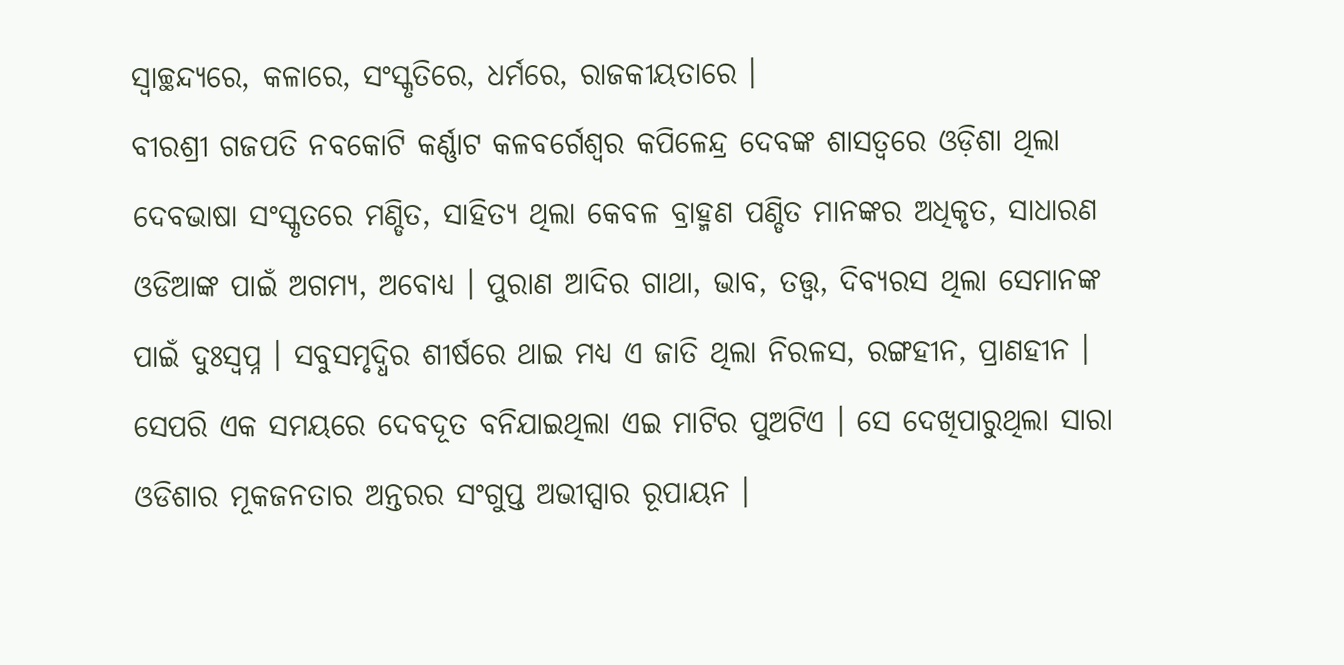ସ୍ବାଚ୍ଛନ୍ଦ୍ୟରେ, କଳାରେ, ସଂସ୍କୃତିରେ, ଧର୍ମରେ, ରାଜକୀୟତାରେ ।
ବୀରଶ୍ରୀ ଗଜପତି ନବକୋଟି କର୍ଣ୍ଣାଟ କଳବର୍ଗେଶ୍ୱର କପିଳେନ୍ଦ୍ର ଦେବଙ୍କ ଶାସତ୍ୱରେ ଓଡ଼ିଶା ଥିଲା ଦେବଭାଷା ସଂସ୍କୃତରେ ମଣ୍ଡିତ, ସାହିତ୍ୟ ଥିଲା କେବଳ ବ୍ରାହ୍ମଣ ପଣ୍ଡିତ ମାନଙ୍କର ଅଧିକୃତ, ସାଧାରଣ ଓଡିଆଙ୍କ ପାଇଁ ଅଗମ୍ୟ, ଅବୋଧ୍ୟ । ପୁରାଣ ଆଦିର ଗାଥା, ଭାବ, ତତ୍ତ୍ଵ, ଦିବ୍ୟରସ ଥିଲା ସେମାନଙ୍କ ପାଇଁ ଦୁଃସ୍ବପ୍ନ । ସବୁସମୃଦ୍ଧିର ଶୀର୍ଷରେ ଥାଇ ମଧ୍ୟ ଏ ଜାତି ଥିଲା ନିରଳସ, ରଙ୍ଗହୀନ, ପ୍ରାଣହୀନ ।
ସେପରି ଏକ ସମୟରେ ଦେବଦୂତ ବନିଯାଇଥିଲା ଏଇ ମାଟିର ପୁଅଟିଏ । ସେ ଦେଖିପାରୁଥିଲା ସାରା ଓଡିଶାର ମୂକଜନତାର ଅନ୍ତରର ସଂଗୁପ୍ତ ଅଭୀପ୍ସାର ରୂପାୟନ ।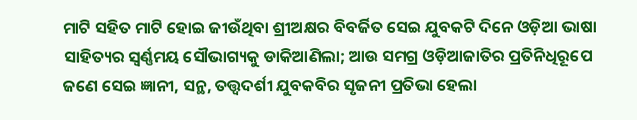ମାଟି ସହିତ ମାଟି ହୋଇ ଜୀଉଁଥିବା ଶ୍ରୀଅକ୍ଷର ବିବର୍ଜିତ ସେଇ ଯୁବକଟି ଦିନେ ଓଡ଼ିଆ ଭାଷା ସାହିତ୍ୟର ସ୍ବର୍ଣ୍ଣମୟ ସୌଭାଗ୍ୟକୁ ଡାକିଆଣିଲା; ଆଉ ସମଗ୍ର ଓଡ଼ିଆଜାତିର ପ୍ରତିନିଧିରୂପେ ଜଣେ ସେଇ ଜ୍ଞାନୀ, ସନ୍ଥ, ତତ୍ତ୍ଵଦର୍ଶୀ ଯୁବକବିର ସୃଜନୀ ପ୍ରତିଭା ହେଲା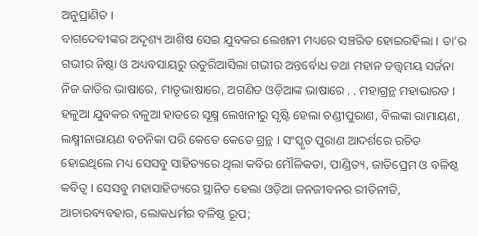ଅନୁପ୍ରାଣିତ ।
ବାଗଦେବୀଙ୍କର ଅଦୃଶ୍ୟ ଆଶିଷ ସେଇ ଯୁବକର ଲେଖନୀ ମଧ୍ୟରେ ସଞ୍ଚରିତ ହୋଇରହିଲା । ତା’ର ଗଭୀର ନିଷ୍ଠା ଓ ଅଧ୍ୟବସାୟରୁ ଉତୁରିଆସିଲା ଗଭୀର ଅନ୍ତର୍ବୋଧ ତଥା ମହାନ ତତ୍ତ୍ଵମୟ ସର୍ଜନା ନିଜ ଜାତିର ଭାଷାରେ, ମାତୃଭାଷାରେ, ଅଗଣିତ ଓଡ଼ିଆଙ୍କ ଭାଷାରେ . . ମହାଗ୍ରନ୍ଥ ମହାଭାରତ । ହଳୁଆ ଯୁବକର ବଳୁଆ ହାତରେ ସୂକ୍ଷ୍ମ ଲେଖନୀରୁ ସୃଷ୍ଟି ହେଲା ଚଣ୍ଡୀପୁରାଣ, ବିଲଙ୍କା ରାମାୟଣ, ଲକ୍ଷ୍ମୀନାରାୟଣ ବଚନିକା ପରି କେତେ କେତେ ଗ୍ରନ୍ଥ । ସଂସ୍କୃତ ପୁରାଣ ଆଦର୍ଶରେ ରଚିତ ହୋଇଥିଲେ ମଧ୍ୟ ସେସବୁ ସାହିତ୍ୟରେ ଥିଲା କବିର ମୌଳିକତା, ପାଣ୍ଡିତ୍ୟ, ଜାତିପ୍ରେମ ଓ ବଳିଷ୍ଠ କବିତ୍ବ । ସେସବୁ ମହାସାହିତ୍ୟରେ ସ୍ଥାନିତ ହେଲା ଓଡ଼ିଆ ଜନଜୀବନର ରୀତିନୀତି, ଆଚାରବ୍ୟବହାର, ଲୋକଧର୍ମର ବଳିଷ୍ଠ ରୂପ;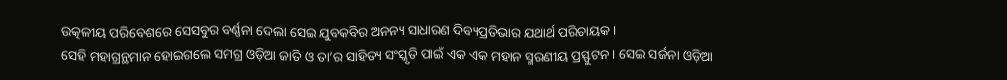ଉତ୍କଳୀୟ ପରିବେଶରେ ସେସବୁର ବର୍ଣ୍ଣନା ଦେଲା ସେଇ ଯୁବକବିର ଅନନ୍ୟ ସାଧାରଣ ଦିବ୍ୟପ୍ରତିଭାର ଯଥାର୍ଥ ପରିଚାୟକ ।
ସେହି ମହାଗ୍ରନ୍ଥମାନ ହୋଇଗଲେ ସମଗ୍ର ଓଡ଼ିଆ ଜାତି ଓ ତା’ର ସାହିତ୍ୟ ସଂସ୍କୃତି ପାଇଁ ଏକ ଏକ ମହାନ ସ୍ମରଣୀୟ ପ୍ରସ୍ଫୁଟନ । ସେଇ ସର୍ଜନା ଓଡ଼ିଆ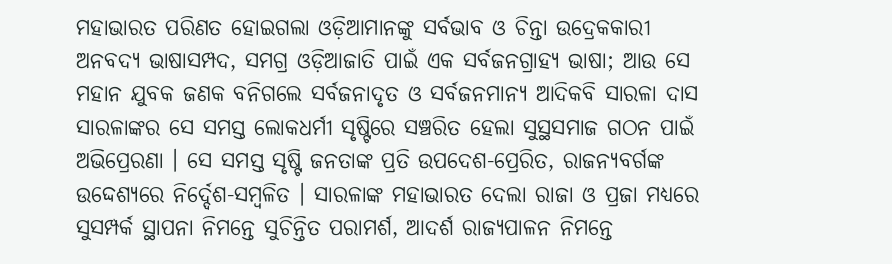ମହାଭାରତ ପରିଣତ ହୋଇଗଲା ଓଡ଼ିଆମାନଙ୍କୁ ସର୍ବଭାବ ଓ ଚିନ୍ତା ଉଦ୍ରେକକାରୀ ଅନବଦ୍ୟ ଭାଷାସମ୍ପଦ, ସମଗ୍ର ଓଡ଼ିଆଜାତି ପାଇଁ ଏକ ସର୍ବଜନଗ୍ରାହ୍ୟ ଭାଷା; ଆଉ ସେ ମହାନ ଯୁବକ ଜଣକ ବନିଗଲେ ସର୍ବଜନାଦୃତ ଓ ସର୍ବଜନମାନ୍ୟ ଆଦିକବି ସାରଳା ଦାସ
ସାରଳାଙ୍କର ସେ ସମସ୍ତ ଲୋକଧର୍ମୀ ସୃଷ୍ଟିରେ ସଞ୍ଚରିତ ହେଲା ସୁସ୍ଥସମାଜ ଗଠନ ପାଇଁ ଅଭିପ୍ରେରଣା । ସେ ସମସ୍ତ ସୃଷ୍ଟି ଜନତାଙ୍କ ପ୍ରତି ଉପଦେଶ-ପ୍ରେରିତ, ରାଜନ୍ୟବର୍ଗଙ୍କ ଉଦ୍ଦେଶ୍ୟରେ ନିର୍ଦ୍ଦେଶ-ସମ୍ବଳିତ । ସାରଳାଙ୍କ ମହାଭାରତ ଦେଲା ରାଜା ଓ ପ୍ରଜା ମଧ୍ୟରେ ସୁସମ୍ପର୍କ ସ୍ଥାପନା ନିମନ୍ତେ ସୁଚିନ୍ତିତ ପରାମର୍ଶ, ଆଦର୍ଶ ରାଜ୍ୟପାଳନ ନିମନ୍ତେ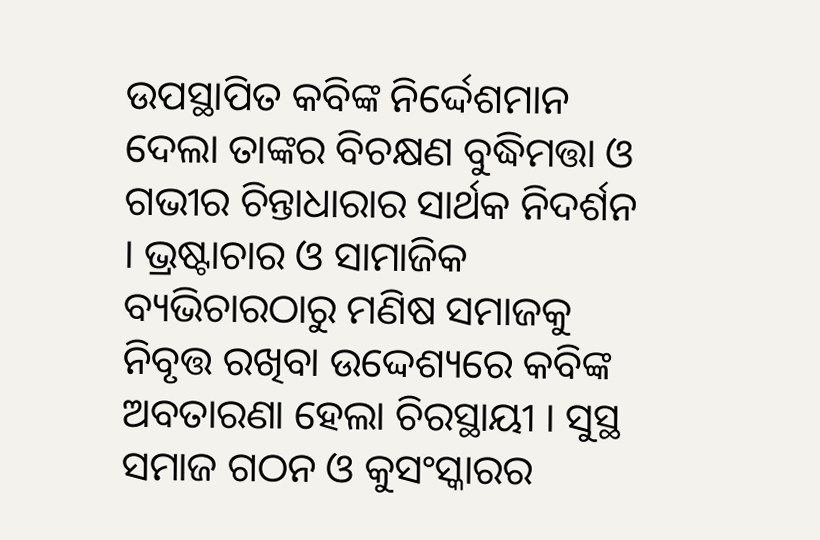ଉପସ୍ଥାପିତ କବିଙ୍କ ନିର୍ଦ୍ଦେଶମାନ ଦେଲା ତାଙ୍କର ବିଚକ୍ଷଣ ବୁଦ୍ଧିମତ୍ତା ଓ ଗଭୀର ଚିନ୍ତାଧାରାର ସାର୍ଥକ ନିଦର୍ଶନ । ଭ୍ରଷ୍ଟାଚାର ଓ ସାମାଜିକ ବ୍ୟଭିଚାରଠାରୁ ମଣିଷ ସମାଜକୁ ନିବୃତ୍ତ ରଖିବା ଉଦ୍ଦେଶ୍ୟରେ କବିଙ୍କ ଅବତାରଣା ହେଲା ଚିରସ୍ଥାୟୀ । ସୁସ୍ଥ ସମାଜ ଗଠନ ଓ କୁସଂସ୍କାରର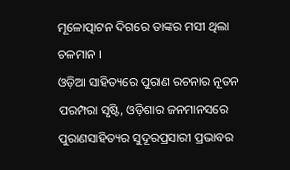ମୂଳୋତ୍ପାଟନ ଦିଗରେ ତାଙ୍କର ମସୀ ଥିଲା ଚଳମାନ ।
ଓଡ଼ିଆ ସାହିତ୍ୟରେ ପୁରାଣ ରଚନାର ନୂତନ ପରମ୍ପରା ସୃଷ୍ଟି, ଓଡ଼ିଶାର ଜନମାନସରେ ପୁରାଣସାହିତ୍ୟର ସୁଦୂରପ୍ରସାରୀ ପ୍ରଭାବର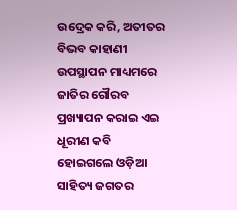ଉଦ୍ରେକ କରି, ଅତୀତର ବିଭବ କାହାଣୀ ଉପସ୍ଥାପନ ମାଧ୍ୟମରେ ଜାତିର ଗୌରବ ପ୍ରଖ୍ୟାପନ କରାଇ ଏଇ ଧୂରୀଣ କବି ହୋଇଗଲେ ଓଡ଼ିଆ ସାହିତ୍ୟ ଜଗତର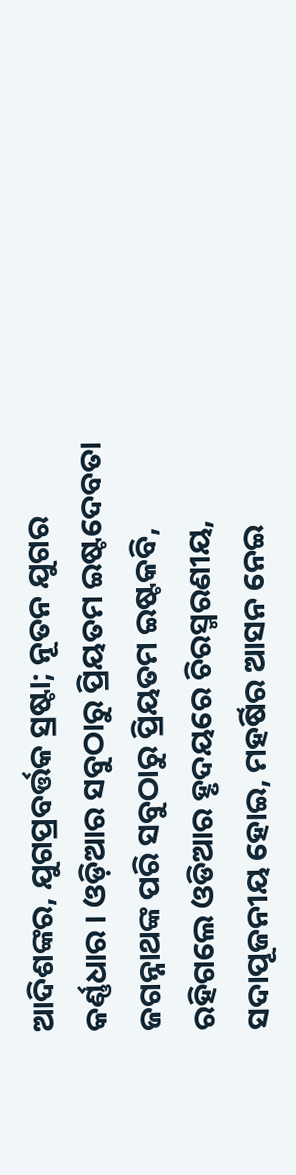ଆଦିଶଙ୍କର, ଯୁଗପ୍ରବର୍ତ୍ତକ ସ୍ରଷ୍ଟା; ନୂତନ ଯୁଗର କର୍ଣ୍ଣଧାର । ଓଡ଼ିଆର ସବୁଠାରୁ ପ୍ରିୟତମ ଇଷ୍ଟଦେବତା ଜଗନ୍ନାଥଙ୍କ ପରି ସବୁଠାରୁ ପ୍ରିୟତମ ଇଷ୍ଟକବି, ରହିଗଲେ ଓଡିଆର ହୃଦୟରେ ଚିରସ୍ମରଣୀୟ, ସଦାପୂଜନୀୟ ହୋଇ, ମହର୍ଷିର ଆସନ ନେଇ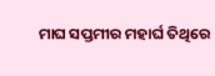ମାଘ ସପ୍ତମୀର ମହାର୍ଘ ତିଥିରେ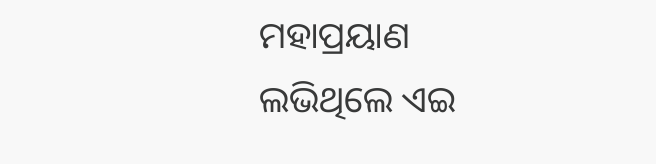ମହାପ୍ରୟାଣ ଲଭିଥିଲେ ଏଇ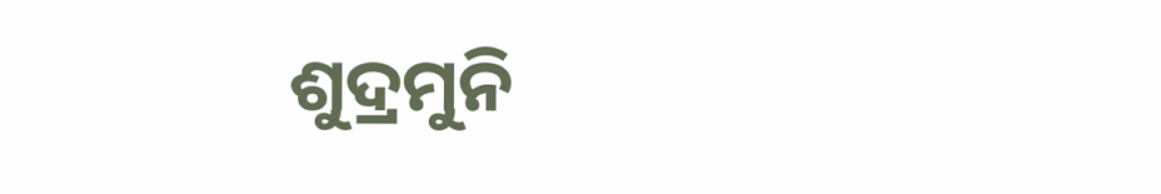ଶୁଦ୍ରମୁନି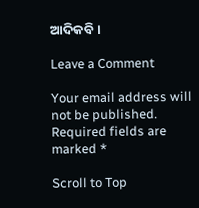ଆଦିକବି ।

Leave a Comment

Your email address will not be published. Required fields are marked *

Scroll to Top